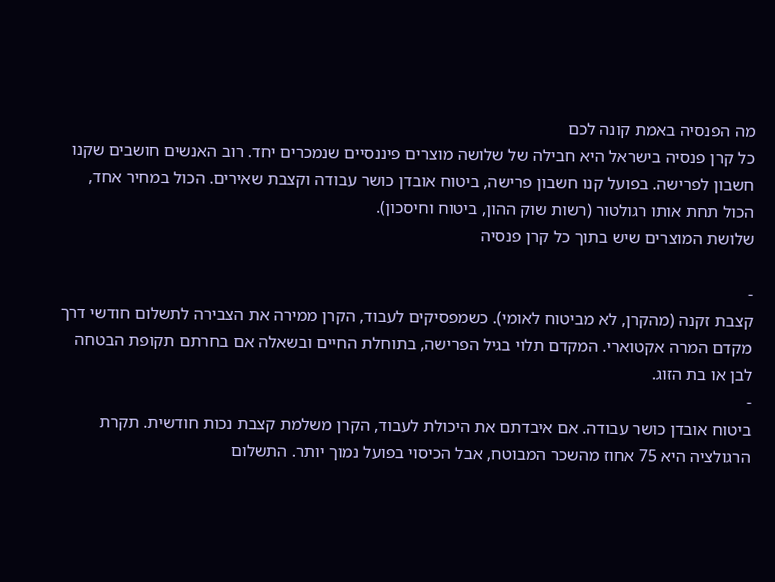מה הפנסיה באמת קונה לכם
כל קרן פנסיה בישראל היא חבילה של שלושה מוצרים פיננסיים שנמכרים יחד. רוב האנשים חושבים שקנו חשבון לפרישה. בפועל קנו חשבון פרישה, ביטוח אובדן כושר עבודה וקצבת שאירים. הכול במחיר אחד, הכול תחת אותו רגולטור (רשות שוק ההון, ביטוח וחיסכון).
שלושת המוצרים שיש בתוך כל קרן פנסיה

-
קצבת זקנה (מהקרן, לא מביטוח לאומי). כשמפסיקים לעבוד, הקרן ממירה את הצבירה לתשלום חודשי דרך מקדם המרה אקטוארי. המקדם תלוי בגיל הפרישה, בתוחלת החיים ובשאלה אם בחרתם תקופת הבטחה לבן או בת הזוג.
-
ביטוח אובדן כושר עבודה. אם איבדתם את היכולת לעבוד, הקרן משלמת קצבת נכות חודשית. תקרת הרגולציה היא 75 אחוז מהשכר המבוטח, אבל הכיסוי בפועל נמוך יותר. התשלום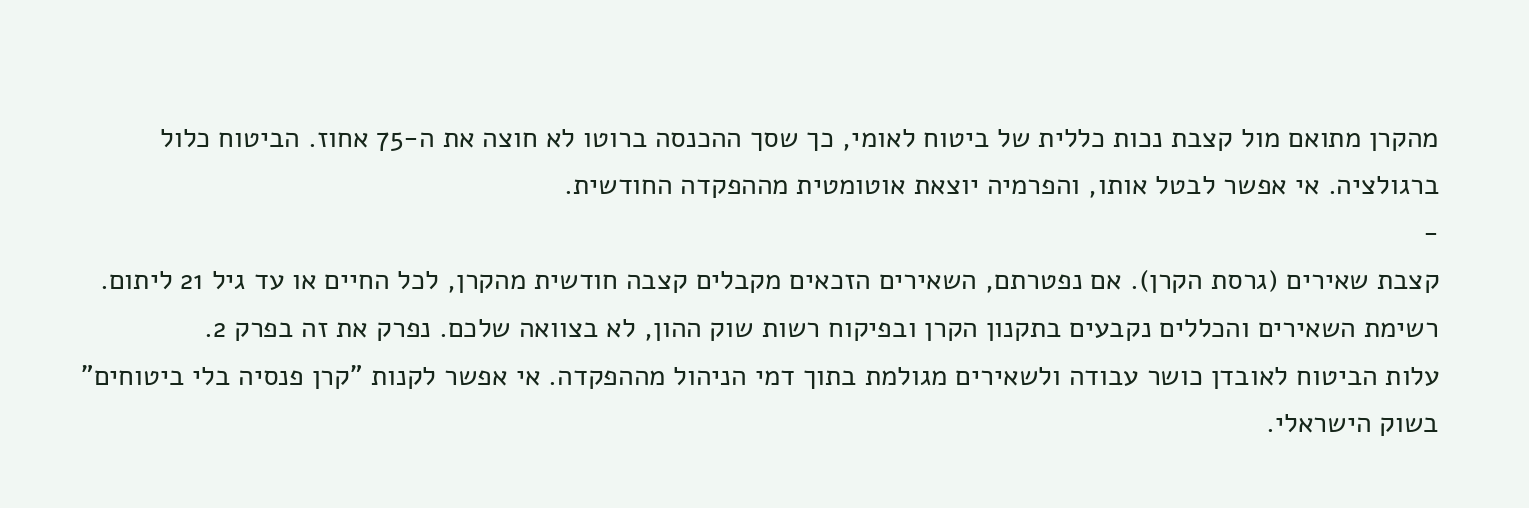מהקרן מתואם מול קצבת נכות כללית של ביטוח לאומי, כך שסך ההכנסה ברוטו לא חוצה את ה-75 אחוז. הביטוח כלול ברגולציה. אי אפשר לבטל אותו, והפרמיה יוצאת אוטומטית מההפקדה החודשית.
-
קצבת שאירים (גרסת הקרן). אם נפטרתם, השאירים הזכאים מקבלים קצבה חודשית מהקרן, לכל החיים או עד גיל 21 ליתום. רשימת השאירים והכללים נקבעים בתקנון הקרן ובפיקוח רשות שוק ההון, לא בצוואה שלכם. נפרק את זה בפרק 2.
עלות הביטוח לאובדן כושר עבודה ולשאירים מגולמת בתוך דמי הניהול מההפקדה. אי אפשר לקנות "קרן פנסיה בלי ביטוחים" בשוק הישראלי.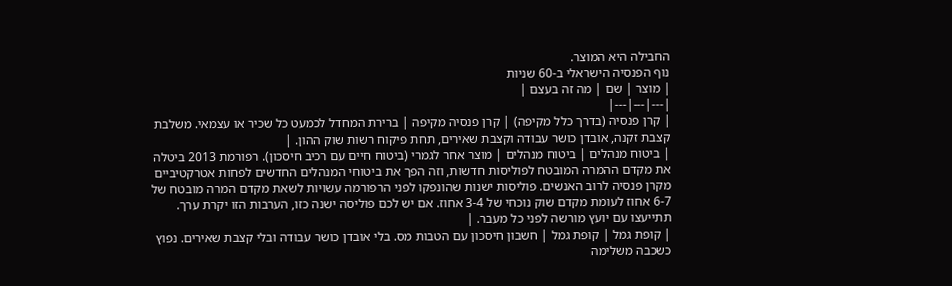החבילה היא המוצר.
נוף הפנסיה הישראלי ב-60 שניות
| מוצר | שם | מה זה בעצם |
|---|---|---|
| קרן פנסיה (בדרך כלל מקיפה) | קרן פנסיה מקיפה | ברירת המחדל לכמעט כל שכיר או עצמאי. משלבת קצבת זקנה, אובדן כושר עבודה וקצבת שאירים, תחת פיקוח רשות שוק ההון. |
| ביטוח מנהלים | ביטוח מנהלים | מוצר אחר לגמרי (ביטוח חיים עם רכיב חיסכון). רפורמת 2013 ביטלה את מקדם ההמרה המובטח לפוליסות חדשות, וזה הפך את ביטוחי המנהלים החדשים לפחות אטרקטיביים מקרן פנסיה לרוב האנשים. פוליסות ישנות שהונפקו לפני הרפורמה עשויות לשאת מקדם המרה מובטח של 6-7 אחוז לעומת מקדם שוק נוכחי של 3-4 אחוז. אם יש לכם פוליסה ישנה כזו, הערבות הזו יקרת ערך. תתייעצו עם יועץ מורשה לפני כל מעבר. |
| קופת גמל | קופת גמל | חשבון חיסכון עם הטבות מס. בלי אובדן כושר עבודה ובלי קצבת שאירים. נפוץ כשכבה משלימה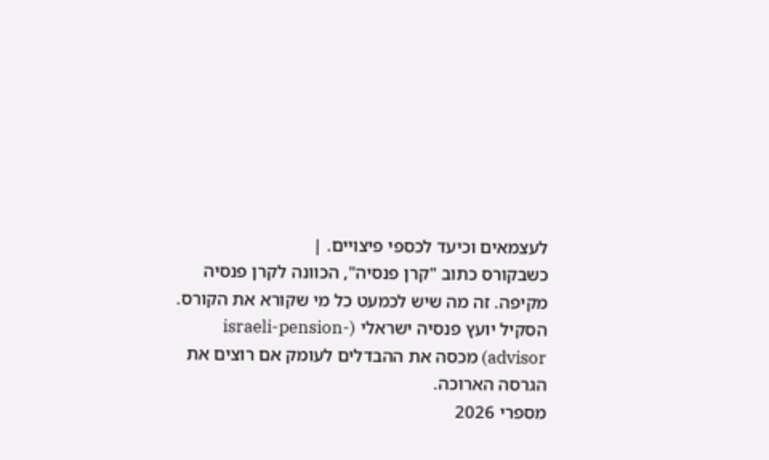לעצמאים וכיעד לכספי פיצויים. |
כשבקורס כתוב "קרן פנסיה", הכוונה לקרן פנסיה מקיפה. זה מה שיש לכמעט כל מי שקורא את הקורס. הסקיל יועץ פנסיה ישראלי (israeli-pension-advisor) מכסה את ההבדלים לעומק אם רוצים את הגרסה הארוכה.
מספרי 2026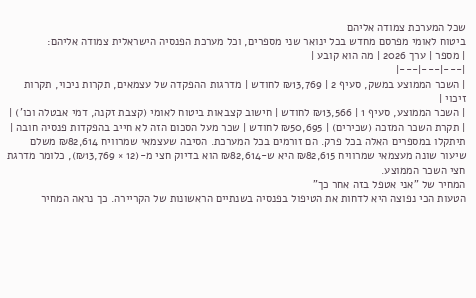שכל המערכת צמודה אליהם
ביטוח לאומי מפרסם מחדש בכל ינואר שני מספרים, וכל מערכת הפנסיה הישראלית צמודה אליהם:
| מספר | ערך 2026 | מה הוא קובע |
|---|---|---|
| השכר הממוצע במשק, סעיף 2 | ₪13,769 לחודש | מדרגות ההפקדה של עצמאים, תקרות ניכוי, תקרות זיכוי |
| השכר הממוצע, סעיף 1 | ₪13,566 לחודש | חישוב קצבאות ביטוח לאומי (קצבת זקנה, דמי אבטלה וכו') |
| תקרת השכר המזכה (שכירים) | ₪50,695 לחודש | שכר מעל הסכום הזה לא חייב בהפקדות פנסיה חובה |
תיתקלו במספרים האלה בכל פרק. הם זורמים בכל המערכת. הסיבה שעצמאי שמרוויח ₪82,614 משלם שיעור שונה מעצמאי שמרוויח ₪82,615 היא ש-₪82,614 הוא בדיוק חצי מ-(12 × ₪13,769), כלומר מדרגת חצי השכר הממוצע.
המחיר של "אני אטפל בזה אחר כך"
הטעות הכי נפוצה היא לדחות את הטיפול בפנסיה בשנתיים הראשונות של הקריירה. כך נראה המחיר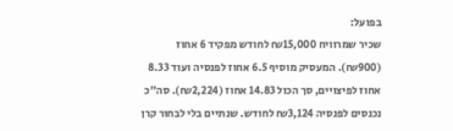בפועל:
שכיר שמרוויח ₪15,000 לחודש מפקיד 6 אחוז (₪900). המעסיק מוסיף 6.5 אחוז לפנסיה ועוד 8.33 אחוז לפיצויים, סך הכול 14.83 אחוז (₪2,224). סה"כ נכנסים לפנסיה ₪3,124 לחודש. שנתיים בלי לבחור קרן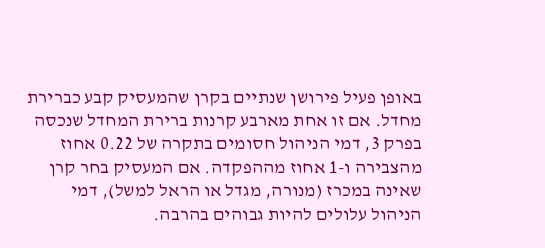באופן פעיל פירושן שנתיים בקרן שהמעסיק קבע כברירת מחדל. אם זו אחת מארבע קרנות ברירת המחדל שנכסה בפרק 3, דמי הניהול חסומים בתקרה של 0.22 אחוז מהצבירה ו-1 אחוז מההפקדה. אם המעסיק בחר קרן שאינה במכרז (מנורה, מגדל או הראל למשל), דמי הניהול עלולים להיות גבוהים בהרבה.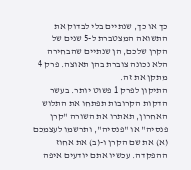כך או כך, שנתיים בלי לבדוק את התשואה המצטברת ל-5 שנים של הקרן שלכם, הן שנתיים שהבחירה הלא נכונה צוברת בהן תאוצה. פרק 4 מתקן את זה.
התיקון לפרק 1 פשוט יותר. בעשר הדקות הקרובות תפתחו את התלוש האחרון, תאתרו את השורה "קרן פנסיה" או "פנסיה", ותרשמו לעצמכם (א) את שם הקרן ו-(ב) את אחוז ההפקדה. עכשיו אתם יודעים איפה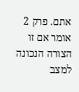אתם. פרק 2 אומר אם זו הצורה הנכונה למצב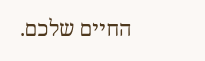החיים שלכם.